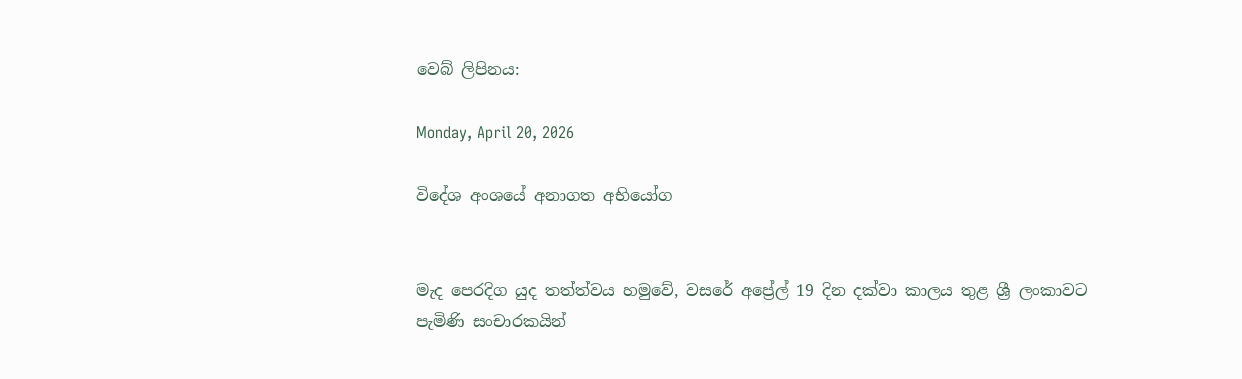වෙබ් ලිපිනය:

Monday, April 20, 2026

විදේශ අංශයේ අනාගත අභියෝග


මැද පෙරදිග යුද තත්ත්වය හමුවේ, වසරේ අප්‍රේල් 19 දින දක්වා කාලය තුළ ශ්‍රී ලංකාවට පැමිණි සංචාරකයින්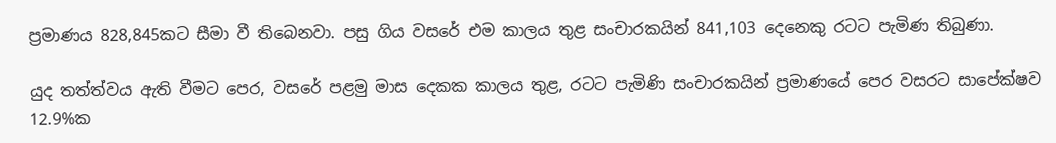ප්‍රමාණය 828,845කට සීමා වී තිබෙනවා. පසු ගිය වසරේ එම කාලය තුළ සංචාරකයින් 841,103 දෙනෙකු රටට පැමිණ තිබුණා.

යුද තත්ත්වය ඇති වීමට පෙර, වසරේ පළමු මාස දෙකක කාලය තුළ, රටට පැමිණි සංචාරකයින් ප්‍රමාණයේ පෙර වසරට සාපේක්ෂව 12.9%ක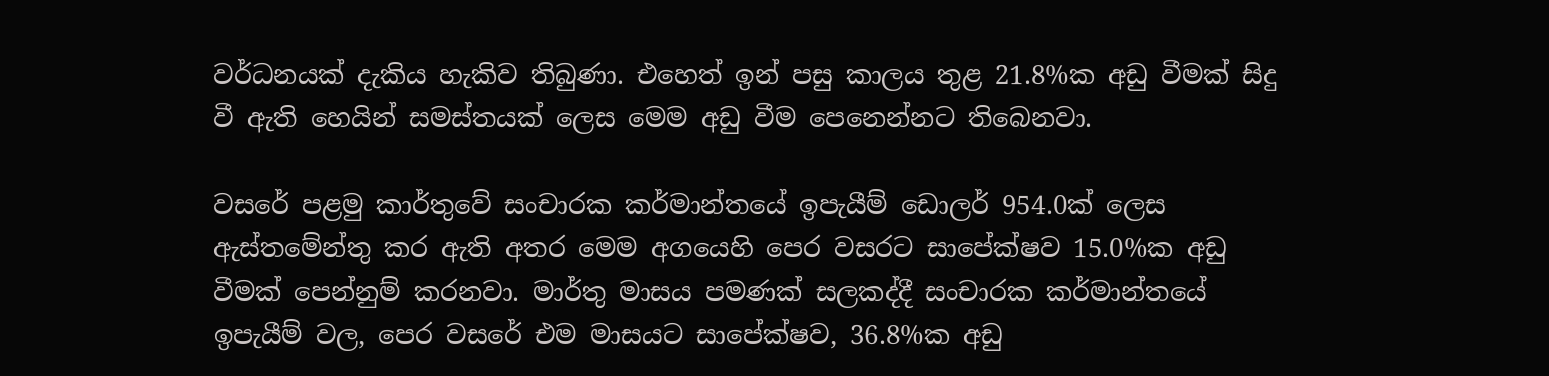වර්ධනයක් දැකිය හැකිව තිබුණා. එහෙත් ඉන් පසු කාලය තුළ 21.8%ක අඩු වීමක් සිදු වී ඇති හෙයින් සමස්තයක් ලෙස මෙම අඩු වීම පෙනෙන්නට තිබෙනවා.

වසරේ පළමු කාර්තුවේ සංචාරක කර්මාන්තයේ ඉපැයීම් ඩොලර් 954.0ක් ලෙස ඇස්තමේන්තු කර ඇති අතර මෙම අගයෙහි පෙර වසරට සාපේක්ෂව 15.0%ක අඩු වීමක් පෙන්නුම් කරනවා. මාර්තු මාසය පමණක් සලකද්දී සංචාරක කර්මාන්තයේ ඉපැයීම් වල, පෙර වසරේ එම මාසයට සාපේක්ෂව, 36.8%ක අඩු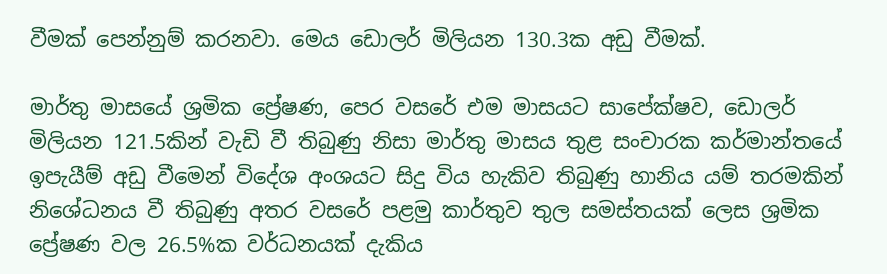වීමක් පෙන්නුම් කරනවා. මෙය ඩොලර් මිලියන 130.3ක අඩු වීමක්.

මාර්තු මාසයේ ශ්‍රමික ප්‍රේෂණ, පෙර වසරේ එම මාසයට සාපේක්ෂව, ඩොලර් මිලියන 121.5කින් වැඩි වී තිබුණු නිසා මාර්තු මාසය තුළ සංචාරක කර්මාන්තයේ ඉපැයීම් අඩු වීමෙන් විදේශ අංශයට සිදු විය හැකිව තිබුණු හානිය යම් තරමකින් නිශේධනය වී තිබුණු අතර වසරේ පළමු කාර්තුව තුල සමස්තයක් ලෙස ශ්‍රමික ප්‍රේෂණ වල 26.5%ක වර්ධනයක් දැකිය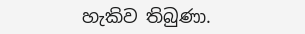හැකිව තිබුණා.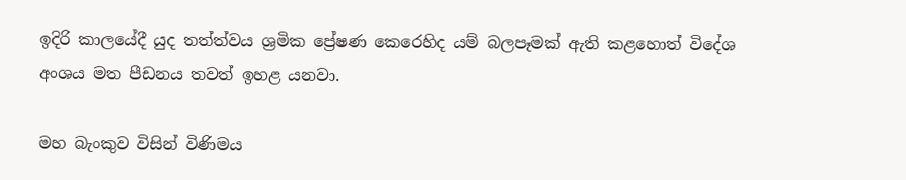ඉදිරි කාලයේදී යුද තත්ත්වය ශ්‍රමික ප්‍රේෂණ කෙරෙහිද යම් බලපෑමක් ඇති කළහොත් විදේශ අංශය මත පීඩනය තවත් ඉහළ යනවා.

මහ බැංකුව විසින් විණිමය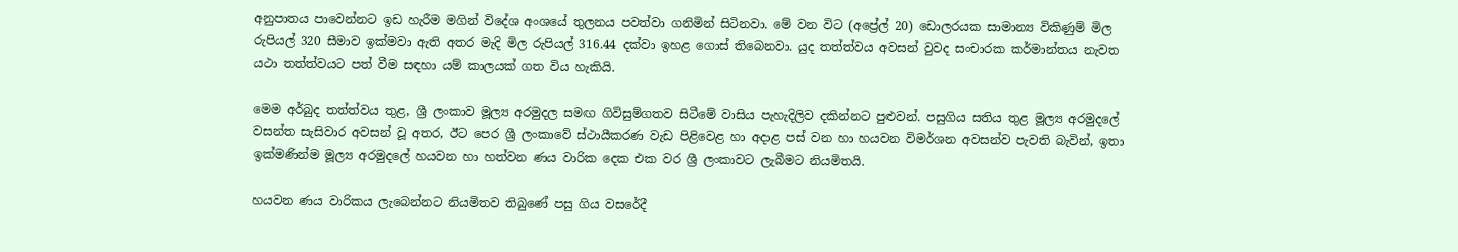අනුපාතය පාවෙන්නට ඉඩ හැරීම මගින් විදේශ අංශයේ තුලනය පවත්වා ගනිමින් සිටිනවා. මේ වන විට (අප්‍රේල් 20) ඩොලරයක සාමාන්‍ය විකිණුම් මිල රුපියල් 320 සීමාව ඉක්මවා ඇති අතර මැදි මිල රුපියල් 316.44 දක්වා ඉහළ ගොස් තිබෙනවා. යුද තත්ත්වය අවසන් වුවද සංචාරක කර්මාන්තය නැවත යථා තත්ත්වයට පත් වීම සඳහා යම් කාලයක් ගත විය හැකියි.

මෙම අර්බුද තත්ත්වය තුළ, ශ්‍රී ලංකාව මූල්‍ය අරමුදල සමඟ ගිවිසුම්ගතව සිටීමේ වාසිය පැහැදිලිව දකින්නට පුළුවන්. පසුගිය සතිය තුළ මූල්‍ය අරමුදලේ වසන්ත සැසිවාර අවසන් වූ අතර, ඊට පෙර ශ්‍රී ලංකාවේ ස්ථායීකරණ වැඩ පිළිවෙළ හා අදාළ පස් වන හා හයවන විමර්ශන අවසන්ව පැවති බැවින්, ඉතා ඉක්මණින්ම මූල්‍ය අරමුදලේ හයවන හා හත්වන ණය වාරික දෙක එක වර ශ්‍රී ලංකාවට ලැබීමට නියමිතයි.

හයවන ණය වාරිකය ලැබෙන්නට නියමිතව තිබුණේ පසු ගිය වසරේදී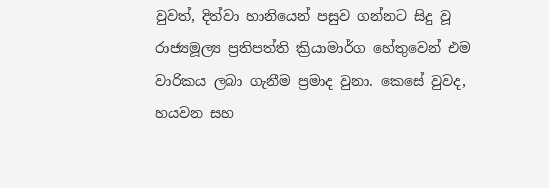වුවත්, දිත්වා හානියෙන් පසුව ගන්නට සිදු වූ රාජ්‍යමූල්‍ය ප්‍රතිපත්ති ක්‍රියාමාර්ග හේතුවෙන් එම වාරිකය ලබා ගැනීම ප්‍රමාද වුනා. කෙසේ වුවද, හයවන සහ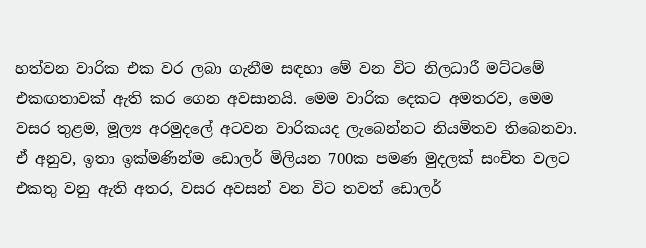හත්වන වාරික එක වර ලබා ගැනීම සඳහා මේ වන විට නිලධාරී මට්ටමේ එකඟතාවක් ඇති කර ගෙන අවසානයි. මෙම වාරික දෙකට අමතරව, මෙම වසර තුළම, මූල්‍ය අරමුදලේ අටවන වාරිකයද ලැබෙන්නට නියමිතව තිබෙනවා. ඒ අනුව, ඉතා ඉක්මණින්ම ඩොලර් මිලියන 700ක පමණ මුදලක් සංචිත වලට එකතු වනු ඇති අතර, වසර අවසන් වන විට තවත් ඩොලර්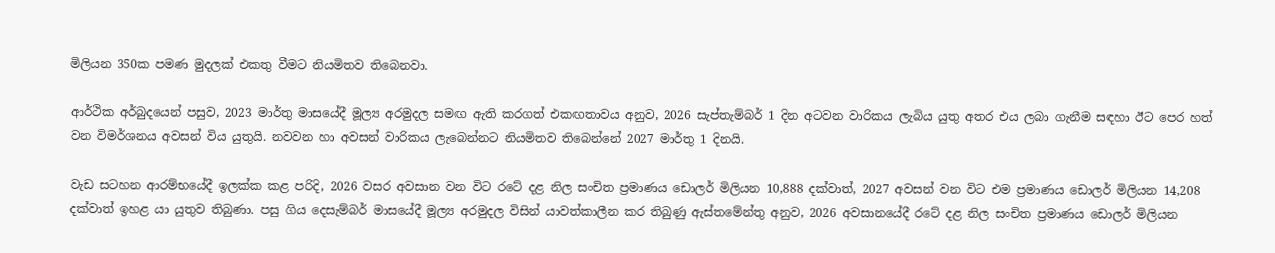මිලියන 350ක පමණ මුදලක් එකතු වීමට නියමිතව තිබෙනවා.

ආර්ථික අර්බුදයෙන් පසුව, 2023 මාර්තු මාසයේදී මූල්‍ය අරමුදල සමඟ ඇති කරගත් එකඟතාවය අනුව, 2026 සැප්තැම්බර් 1 දින අටවන වාරිකය ලැබිය යුතු අතර එය ලබා ගැනීම සඳහා ඊට පෙර හත් වන විමර්ශනය අවසන් විය යුතුයි. නවවන හා අවසන් වාරිකය ලැබෙන්නට නියමිතව තිබෙන්නේ 2027 මාර්තු 1 දිනයි.

වැඩ සටහන ආරම්භයේදී ඉලක්ක කළ පරිදි, 2026 වසර අවසාන වන විට රටේ දළ නිල සංචිත ප්‍රමාණය ඩොලර් මිලියන 10,888 දක්වාත්, 2027 අවසන් වන විට එම ප්‍රමාණය ඩොලර් මිලියන 14,208 දක්වාත් ඉහළ යා යුතුව තිබුණා. පසු ගිය දෙසැම්බර් මාසයේදී මූල්‍ය අරමුදල විසින් යාවත්කාලීන කර තිබුණු ඇස්තමේන්තු අනුව, 2026 අවසානයේදී රටේ දළ නිල සංචිත ප්‍රමාණය ඩොලර් මිලියන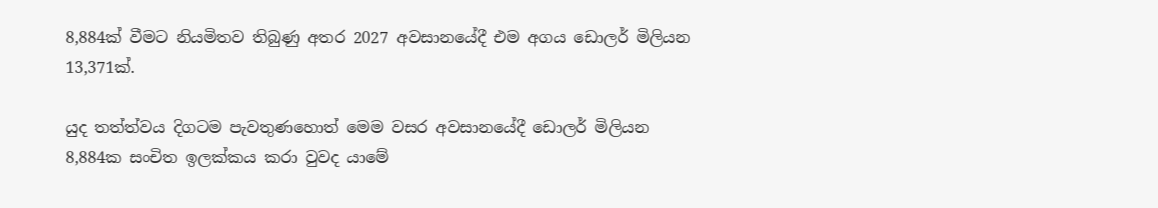8,884ක් වීමට නියමිතව තිබුණු අතර 2027 අවසානයේදී එම අගය ඩොලර් මිලියන 13,371ක්.

යුද තත්ත්වය දිගටම පැවතුණහොත් මෙම වසර අවසානයේදී ඩොලර් මිලියන 8,884ක සංචිත ඉලක්කය කරා වුවද යාමේ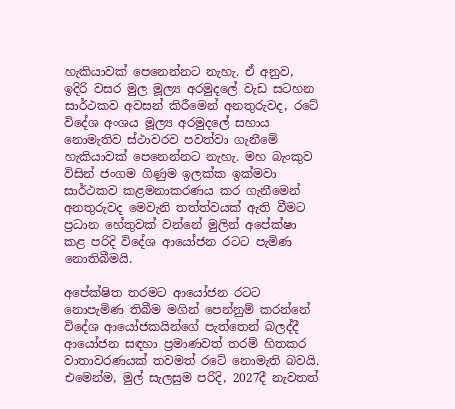හැකියාවක් පෙනෙන්නට නැහැ. ඒ අනුව, ඉදිරි වසර මුල මූල්‍ය අරමුදලේ වැඩ සටහන සාර්ථකව අවසන් කිරීමෙන් අනතුරුවද, රටේ විදේශ අංශය මූල්‍ය අරමුදලේ සහාය නොමැතිව ස්ථාවරව පවත්වා ගැනීමේ හැකියාවක් පෙනෙන්නට නැහැ. මහ බැංකුව විසින් ජංගම ගිණුම ඉලක්ක ඉක්මවා සාර්ථකව කළමනාකරණය කර ගැනීමෙන් අනතුරුවද මෙවැනි තත්ත්වයක් ඇති වීමට ප්‍රධාන හේතුවක් වන්නේ මුලින් අපේක්ෂා කළ පරිදි විදේශ ආයෝජන රටට පැමිණ නොතිබීමයි.

අපේක්ෂිත තරමට ආයෝජන රටට නොපැමිණ තිබීම මගින් පෙන්නුම් කරන්නේ විදේශ ආයෝජකයින්ගේ පැත්තෙන් බලද්දී ආයෝජන සඳහා ප්‍රමාණවත් තරම් හිතකර වාතාවරණයක් තවමත් රටේ නොමැති බවයි. එමෙන්ම, මුල් සැලසුම පරිදි, 2027දී නැවතත්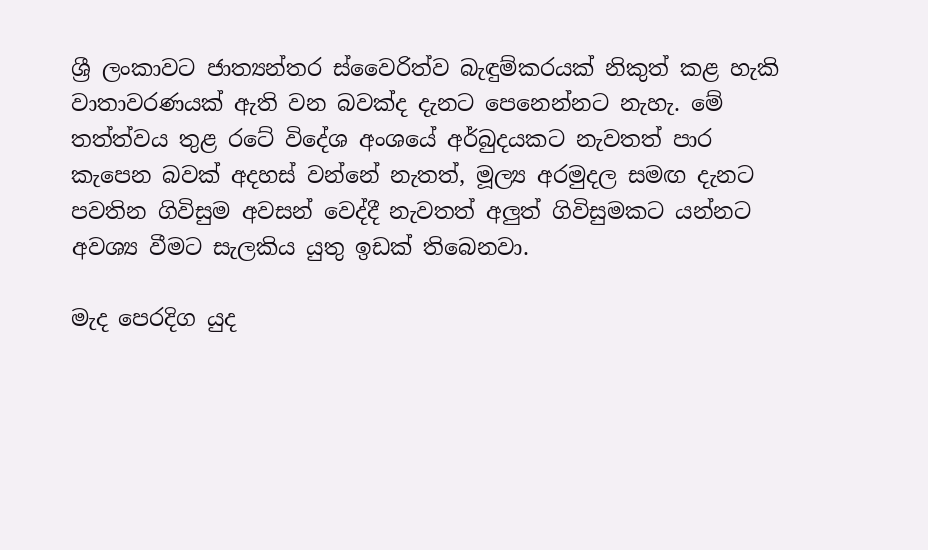ශ්‍රී ලංකාවට ජාත්‍යන්තර ස්වෛරිත්ව බැඳුම්කරයක් නිකුත් කළ හැකි වාතාවරණයක් ඇති වන බවක්ද දැනට පෙනෙන්නට නැහැ. මේ තත්ත්වය තුළ රටේ විදේශ අංශයේ අර්බුදයකට නැවතත් පාර කැපෙන බවක් අදහස් වන්නේ නැතත්, මූල්‍ය අරමුදල සමඟ දැනට පවතින ගිවිසුම අවසන් වෙද්දී නැවතත් අලුත් ගිවිසුමකට යන්නට අවශ්‍ය වීමට සැලකිය යුතු ඉඩක් තිබෙනවා.

මැද පෙරදිග යුද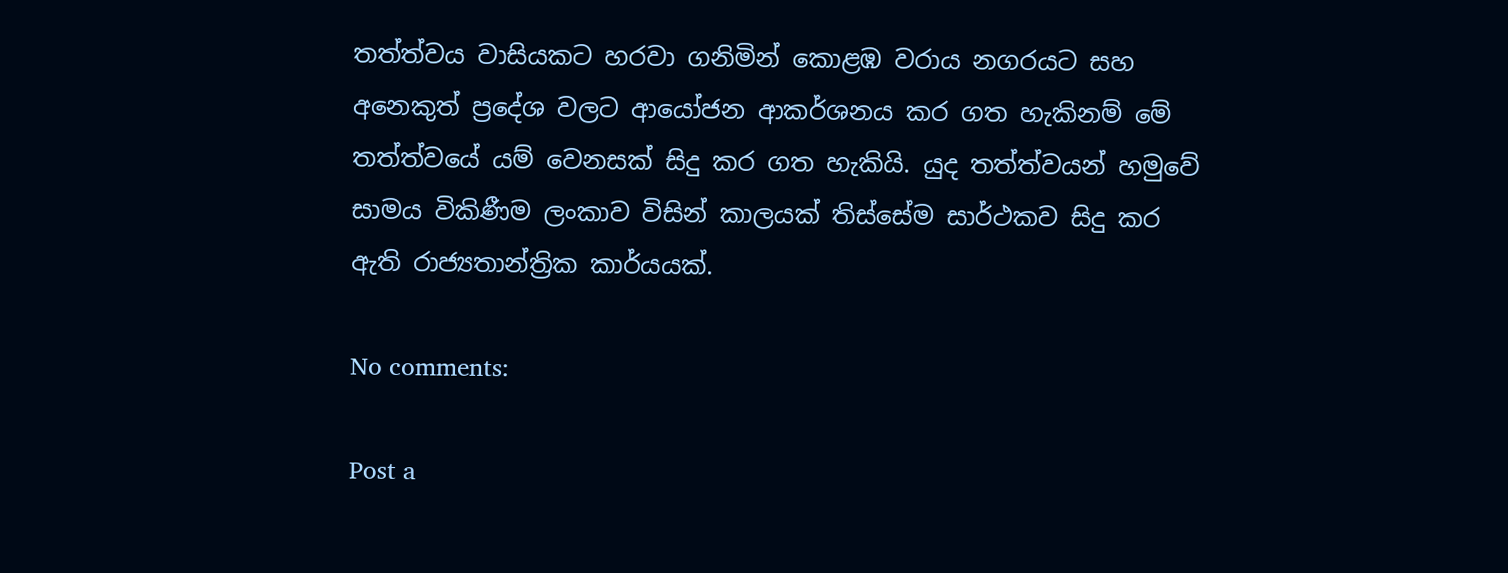තත්ත්වය වාසියකට හරවා ගනිමින් කොළඹ වරාය නගරයට සහ අනෙකුත් ප්‍රදේශ වලට ආයෝජන ආකර්ශනය කර ගත හැකිනම් මේ තත්ත්වයේ යම් වෙනසක් සිදු කර ගත හැකියි. යුද තත්ත්වයන් හමුවේ සාමය විකිණීම ලංකාව විසින් කාලයක් තිස්සේම සාර්ථකව සිදු කර ඇති රාජ්‍යතාන්ත්‍රික කාර්යයක්.

No comments:

Post a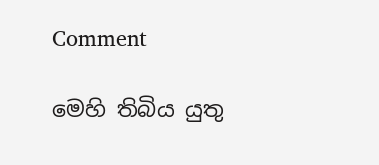Comment

මෙහි තිබිය යුතු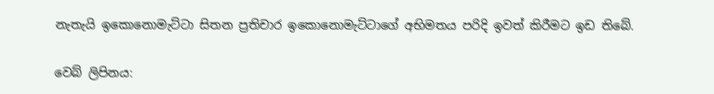නැතැයි ඉකොනොමැට්ටා සිතන ප්‍රතිචාර ඉකොනොමැට්ටාගේ අභිමතය පරිදි ඉවත් කිරීමට ඉඩ තිබේ.

වෙබ් ලිපිනය: